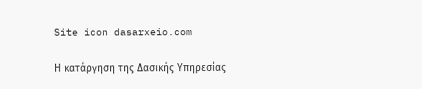Site icon dasarxeio.com

Η κατάργηση της Δασικής Υπηρεσίας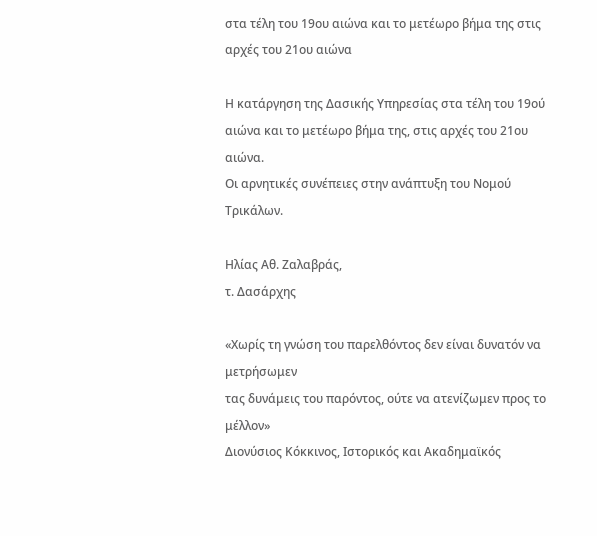στα τέλη του 19ου αιώνα και το μετέωρο βήμα της στις αρχές του 21ου αιώνα

Η κατάργηση της Δασικής Υπηρεσίας στα τέλη του 19ού αιώνα και το μετέωρο βήμα της, στις αρχές του 21ου αιώνα.
Οι αρνητικές συνέπειες στην ανάπτυξη του Νομού Τρικάλων.

Ηλίας Αθ. Ζαλαβράς,
τ. Δασάρχης

«Χωρίς τη γνώση του παρελθόντος δεν είναι δυνατόν να μετρήσωμεν
τας δυνάμεις του παρόντος, ούτε να ατενίζωμεν προς το μέλλον»
Διονύσιος Κόκκινος, Ιστορικός και Ακαδημαϊκός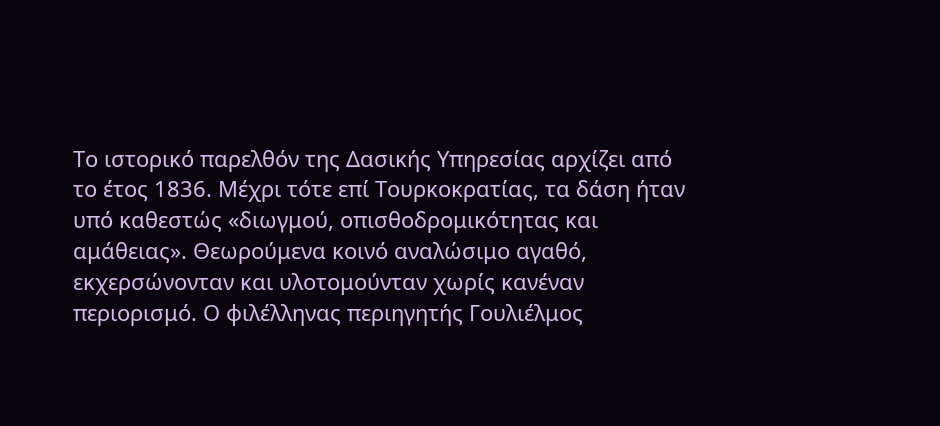Το ιστορικό παρελθόν της Δασικής Υπηρεσίας αρχίζει από το έτος 1836. Μέχρι τότε επί Τουρκοκρατίας, τα δάση ήταν υπό καθεστώς «διωγμού, οπισθοδρομικότητας και αμάθειας». Θεωρούμενα κοινό αναλώσιμο αγαθό, εκχερσώνονταν και υλοτομούνταν χωρίς κανέναν περιορισμό. Ο φιλέλληνας περιηγητής Γουλιέλμος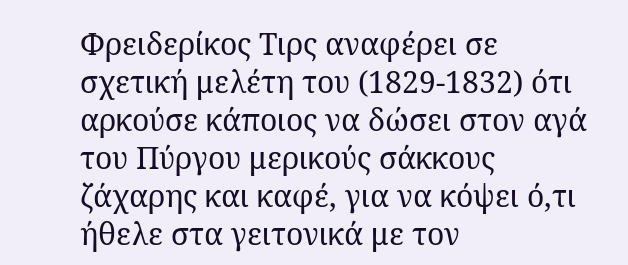Φρειδερίκος Τιρς αναφέρει σε σχετική μελέτη του (1829-1832) ότι αρκούσε κάποιος να δώσει στον αγά του Πύργου μερικούς σάκκους ζάχαρης και καφέ, για να κόψει ό,τι ήθελε στα γειτονικά με τον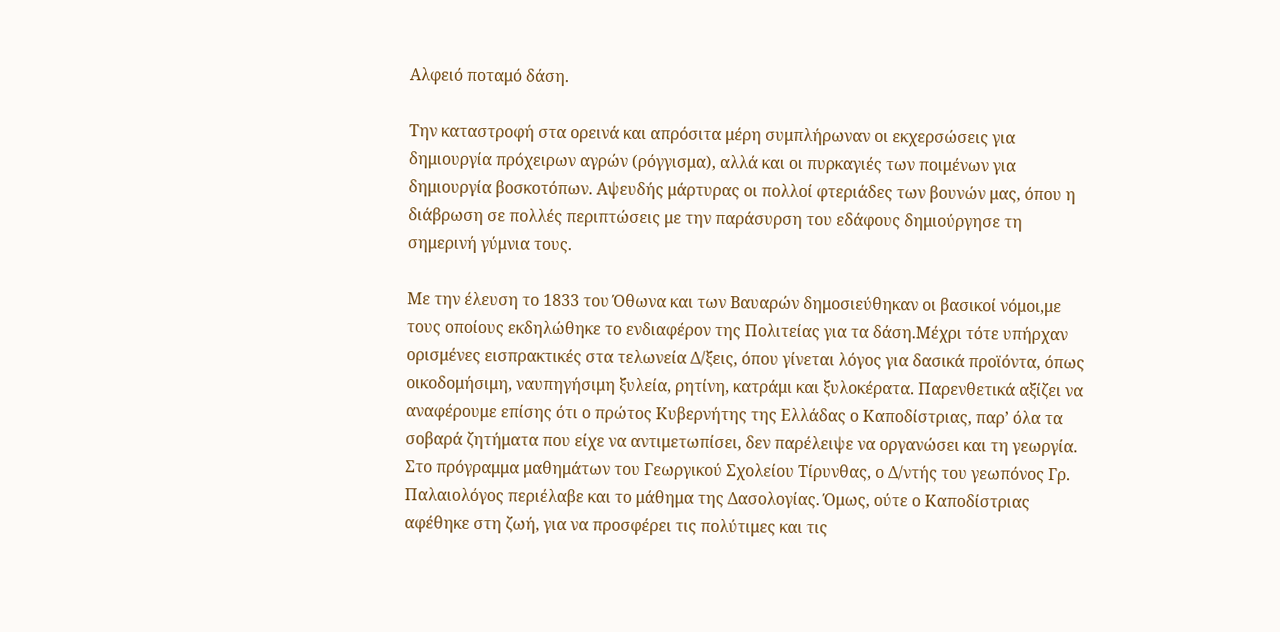Αλφειό ποταμό δάση.

Την καταστροφή στα ορεινά και απρόσιτα μέρη συμπλήρωναν οι εκχερσώσεις για δημιουργία πρόχειρων αγρών (ρόγγισμα), αλλά και οι πυρκαγιές των ποιμένων για δημιουργία βοσκοτόπων. Αψευδής μάρτυρας οι πολλοί φτεριάδες των βουνών μας, όπου η διάβρωση σε πολλές περιπτώσεις με την παράσυρση του εδάφους δημιούργησε τη σημερινή γύμνια τους.

Με την έλευση το 1833 του Όθωνα και των Βαυαρών δημοσιεύθηκαν οι βασικοί νόμοι,με τους οποίους εκδηλώθηκε το ενδιαφέρον της Πολιτείας για τα δάση.Μέχρι τότε υπήρχαν ορισμένες εισπρακτικές στα τελωνεία Δ/ξεις, όπου γίνεται λόγος για δασικά προϊόντα, όπως οικοδομήσιμη, ναυπηγήσιμη ξυλεία, ρητίνη, κατράμι και ξυλοκέρατα. Παρενθετικά αξίζει να αναφέρουμε επίσης ότι ο πρώτος Κυβερνήτης της Ελλάδας ο Καποδίστριας, παρ’ όλα τα σοβαρά ζητήματα που είχε να αντιμετωπίσει, δεν παρέλειψε να οργανώσει και τη γεωργία. Στο πρόγραμμα μαθημάτων του Γεωργικού Σχολείου Τίρυνθας, ο Δ/ντής του γεωπόνος Γρ. Παλαιολόγος περιέλαβε και το μάθημα της Δασολογίας. Όμως, ούτε ο Καποδίστριας αφέθηκε στη ζωή, για να προσφέρει τις πολύτιμες και τις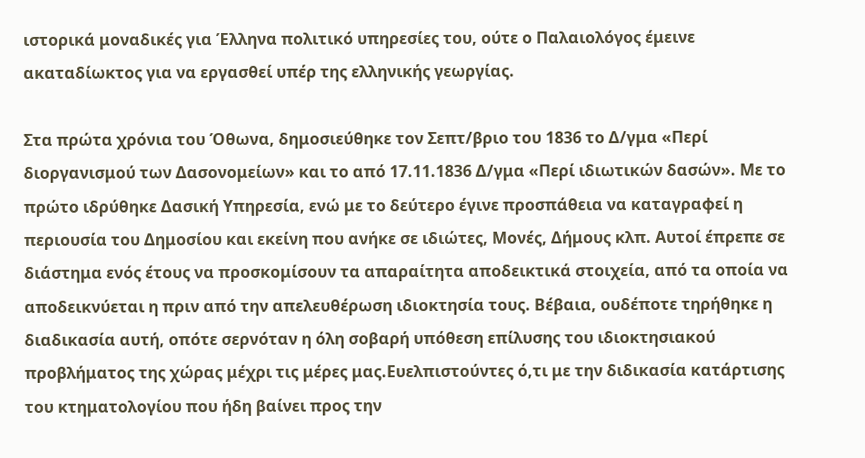ιστορικά μοναδικές για Έλληνα πολιτικό υπηρεσίες του, ούτε ο Παλαιολόγος έμεινε ακαταδίωκτος για να εργασθεί υπέρ της ελληνικής γεωργίας.

Στα πρώτα χρόνια του Όθωνα, δημοσιεύθηκε τον Σεπτ/βριο του 1836 το Δ/γμα «Περί διοργανισμού των Δασονομείων» και το από 17.11.1836 Δ/γμα «Περί ιδιωτικών δασών». Με το πρώτο ιδρύθηκε Δασική Υπηρεσία, ενώ με το δεύτερο έγινε προσπάθεια να καταγραφεί η περιουσία του Δημοσίου και εκείνη που ανήκε σε ιδιώτες, Μονές, Δήμους κλπ. Αυτοί έπρεπε σε διάστημα ενός έτους να προσκομίσουν τα απαραίτητα αποδεικτικά στοιχεία, από τα οποία να αποδεικνύεται η πριν από την απελευθέρωση ιδιοκτησία τους. Βέβαια, ουδέποτε τηρήθηκε η διαδικασία αυτή, οπότε σερνόταν η όλη σοβαρή υπόθεση επίλυσης του ιδιοκτησιακού προβλήματος της χώρας μέχρι τις μέρες μας.Ευελπιστούντες ό,τι με την διδικασία κατάρτισης του κτηματολογίου που ήδη βαίνει προς την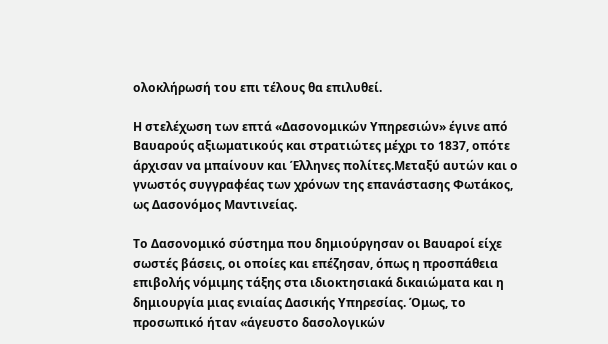ολοκλήρωσή του επι τέλους θα επιλυθεί.

Η στελέχωση των επτά «Δασονομικών Υπηρεσιών» έγινε από Βαυαρούς αξιωματικούς και στρατιώτες μέχρι το 1837, οπότε άρχισαν να μπαίνουν και Έλληνες πολίτες.Μεταξύ αυτών και ο γνωστός συγγραφέας των χρόνων της επανάστασης Φωτάκος, ως Δασονόμος Μαντινείας.

Το Δασονομικό σύστημα που δημιούργησαν οι Βαυαροί είχε σωστές βάσεις, οι οποίες και επέζησαν, όπως η προσπάθεια επιβολής νόμιμης τάξης στα ιδιοκτησιακά δικαιώματα και η δημιουργία μιας ενιαίας Δασικής Υπηρεσίας. Όμως, το προσωπικό ήταν «άγευστο δασολογικών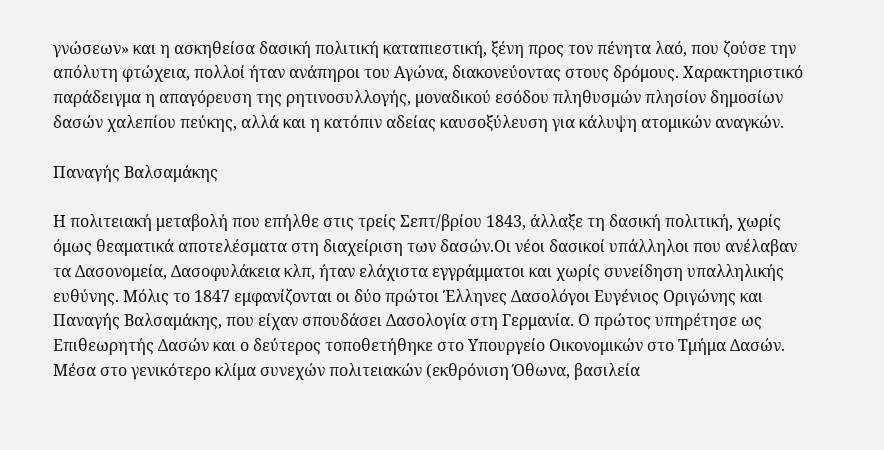γνώσεων» και η ασκηθείσα δασική πολιτική καταπιεστική, ξένη προς τον πένητα λαό, που ζούσε την απόλυτη φτώχεια, πολλοί ήταν ανάπηροι του Αγώνα, διακονεύοντας στους δρόμους. Χαρακτηριστικό παράδειγμα η απαγόρευση της ρητινοσυλλογής, μοναδικού εσόδου πληθυσμών πλησίον δημοσίων δασών χαλεπίου πεύκης, αλλά και η κατόπιν αδείας καυσοξύλευση για κάλυψη ατομικών αναγκών.

Παναγής Βαλσαμάκης

Η πολιτειακή μεταβολή που επήλθε στις τρείς Σεπτ/βρίου 1843, άλλαξε τη δασική πολιτική, χωρίς όμως θεαματικά αποτελέσματα στη διαχείριση των δασών.Οι νέοι δασικοί υπάλληλοι που ανέλαβαν τα Δασονομεία, Δασοφυλάκεια κλπ, ήταν ελάχιστα εγγράμματοι και χωρίς συνείδηση υπαλληλικής ευθύνης. Μόλις το 1847 εμφανίζονται οι δύο πρώτοι Έλληνες Δασολόγοι Ευγένιος Οριγώνης και Παναγής Βαλσαμάκης, που είχαν σπουδάσει Δασολογία στη Γερμανία. Ο πρώτος υπηρέτησε ως Επιθεωρητής Δασών και ο δεύτερος τοποθετήθηκε στο Υπουργείο Οικονομικών στο Τμήμα Δασών. Μέσα στο γενικότερο κλίμα συνεχών πολιτειακών (εκθρόνιση Όθωνα, βασιλεία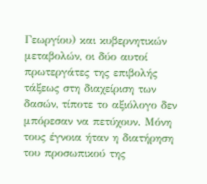Γεωργίου) και κυβερνητικών μεταβολών, οι δύο αυτοί πρωτεργάτες της επιβολής τάξεως στη διαχείριση των δασών, τίποτε το αξιόλογο δεν μπόρεσαν να πετύχουν. Μόνη τους έγνοια ήταν η διατήρηση του προσωπικού της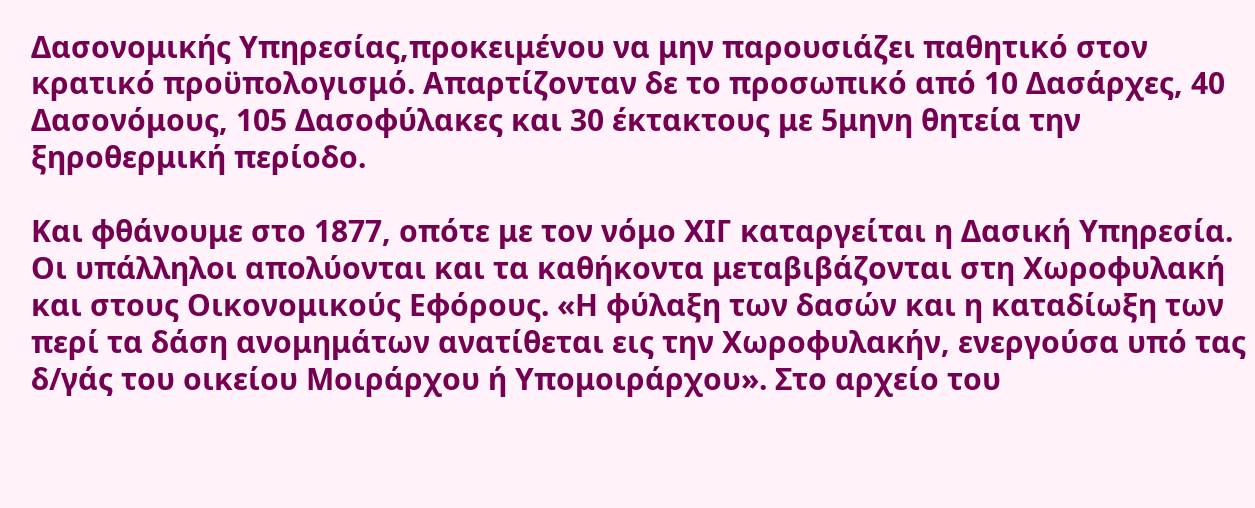Δασονομικής Υπηρεσίας,προκειμένου να μην παρουσιάζει παθητικό στον κρατικό προϋπολογισμό. Απαρτίζονταν δε το προσωπικό από 10 Δασάρχες, 40 Δασονόμους, 105 Δασοφύλακες και 30 έκτακτους με 5μηνη θητεία την ξηροθερμική περίοδο.

Και φθάνουμε στο 1877, οπότε με τον νόμο ΧΙΓ καταργείται η Δασική Υπηρεσία. Οι υπάλληλοι απολύονται και τα καθήκοντα μεταβιβάζονται στη Χωροφυλακή και στους Οικονομικούς Εφόρους. «Η φύλαξη των δασών και η καταδίωξη των περί τα δάση ανομημάτων ανατίθεται εις την Χωροφυλακήν, ενεργούσα υπό τας δ/γάς του οικείου Μοιράρχου ή Υπομοιράρχου». Στο αρχείο του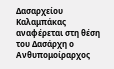Δασαρχείου Καλαμπάκας αναφέρεται στη θέση του Δασάρχη ο Ανθυπομοίραρχος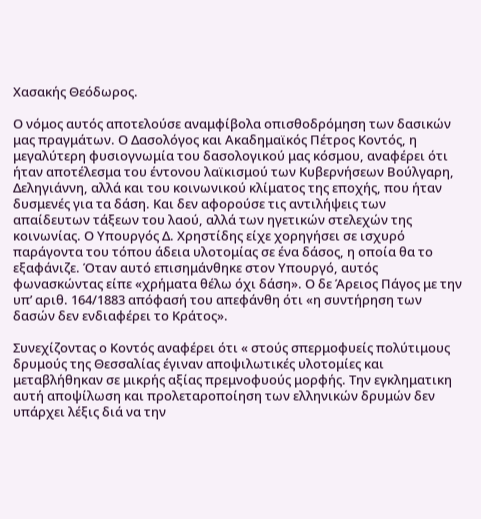Χασακής Θεόδωρος.

Ο νόμος αυτός αποτελούσε αναμφίβολα οπισθοδρόμηση των δασικών μας πραγμάτων. Ο Δασολόγος και Ακαδημαϊκός Πέτρος Κοντός, η μεγαλύτερη φυσιογνωμία του δασολογικού μας κόσμου, αναφέρει ότι ήταν αποτέλεσμα του έντονου λαϊκισμού των Κυβερνήσεων Βούλγαρη, Δεληγιάννη, αλλά και του κοινωνικού κλίματος της εποχής, που ήταν δυσμενές για τα δάση. Και δεν αφορούσε τις αντιλήψεις των απαίδευτων τάξεων του λαού, αλλά των ηγετικών στελεχών της κοινωνίας. Ο Υπουργός Δ. Χρηστίδης είχε χορηγήσει σε ισχυρό παράγοντα του τόπου άδεια υλοτομίας σε ένα δάσος, η οποία θα το εξαφάνιζε. Όταν αυτό επισημάνθηκε στον Υπουργό, αυτός φωνασκώντας είπε «χρήματα θέλω όχι δάση». Ο δε Άρειος Πάγος με την υπ’ αριθ. 164/1883 απόφασή του απεφάνθη ότι «η συντήρηση των δασών δεν ενδιαφέρει το Κράτος».

Συνεχίζοντας ο Κοντός αναφέρει ότι « στούς σπερμοφυείς πολύτιμους δρυμούς της Θεσσαλίας έγιναν αποψιλωτικές υλοτομίες και μεταβλήθηκαν σε μικρής αξίας πρεμνοφυούς μορφής. Την εγκληματικη αυτή αποψίλωση και προλεταροποίηση των ελληνικών δρυμών δεν υπάρχει λέξις διά να την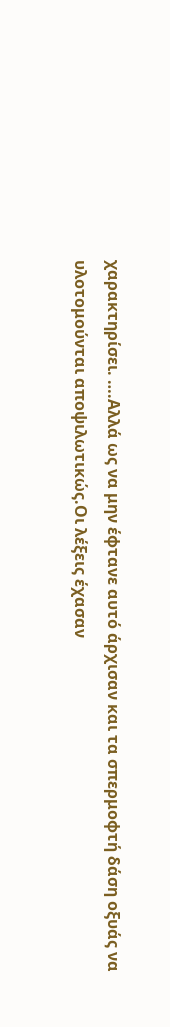χαρακτηρίσει. ….Αλλά ως να μην έφτανε αυτό άρχισαν και τα σπερμοφτή δάση οξυάς να υλοτομούνται αποψιλωτικώς.Οι λέξεις έχασαν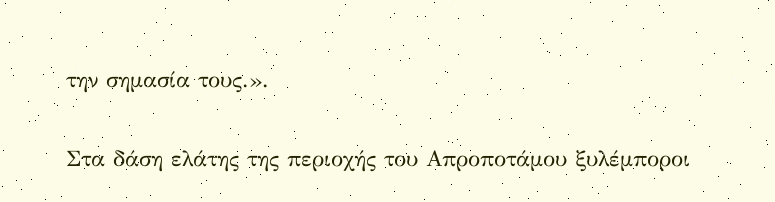την σημασία τους.».

Στα δάση ελάτης της περιοχής του Απροποτάμου ξυλέμποροι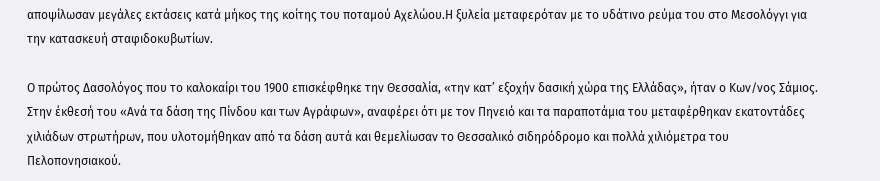αποψίλωσαν μεγάλες εκτάσεις κατά μήκος της κοίτης του ποταμού Αχελώου.Η ξυλεία μεταφερόταν με το υδάτινο ρεύμα του στο Μεσολόγγι για την κατασκευή σταφιδοκυβωτίων.

Ο πρώτος Δασολόγος που το καλοκαίρι του 1900 επισκέφθηκε την Θεσσαλία, «την κατ’ εξοχήν δασική χώρα της Ελλάδας», ήταν ο Κων/νος Σάμιος. Στην έκθεσή του «Ανά τα δάση της Πίνδου και των Αγράφων», αναφέρει ότι με τον Πηνειό και τα παραποτάμια του μεταφέρθηκαν εκατοντάδες χιλιάδων στρωτήρων, που υλοτομήθηκαν από τα δάση αυτά και θεμελίωσαν το Θεσσαλικό σιδηρόδρομο και πολλά χιλιόμετρα του Πελοπονησιακού.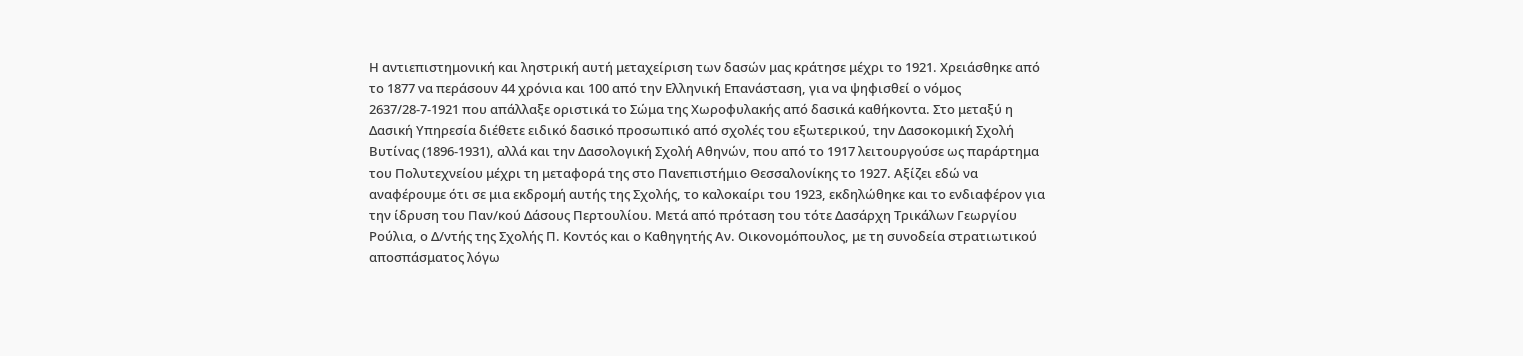Η αντιεπιστημονική και ληστρική αυτή μεταχείριση των δασών μας κράτησε μέχρι το 1921. Χρειάσθηκε από το 1877 να περάσουν 44 χρόνια και 100 από την Ελληνική Επανάσταση, για να ψηφισθεί ο νόμος 2637/28-7-1921 που απάλλαξε οριστικά το Σώμα της Χωροφυλακής από δασικά καθήκοντα. Στο μεταξύ η Δασική Υπηρεσία διέθετε ειδικό δασικό προσωπικό από σχολές του εξωτερικού, την Δασοκομική Σχολή Βυτίνας (1896-1931), αλλά και την Δασολογική Σχολή Αθηνών, που από το 1917 λειτουργούσε ως παράρτημα του Πολυτεχνείου μέχρι τη μεταφορά της στο Πανεπιστήμιο Θεσσαλονίκης το 1927. Αξίζει εδώ να αναφέρουμε ότι σε μια εκδρομή αυτής της Σχολής, το καλοκαίρι του 1923, εκδηλώθηκε και το ενδιαφέρον για την ίδρυση του Παν/κού Δάσους Περτουλίου. Μετά από πρόταση του τότε Δασάρχη Τρικάλων Γεωργίου Ρούλια, ο Δ/ντής της Σχολής Π. Κοντός και ο Καθηγητής Αν. Οικονομόπουλος, με τη συνοδεία στρατιωτικού αποσπάσματος λόγω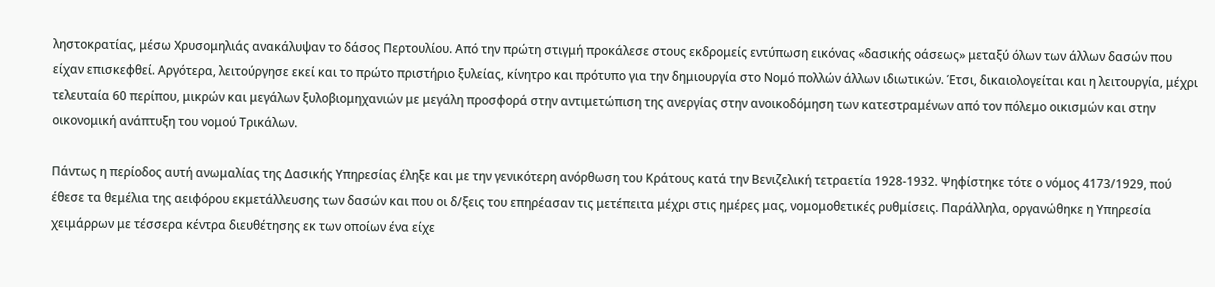ληστοκρατίας, μέσω Χρυσομηλιάς ανακάλυψαν το δάσος Περτουλίου. Από την πρώτη στιγμή προκάλεσε στους εκδρομείς εντύπωση εικόνας «δασικής οάσεως» μεταξύ όλων των άλλων δασών που είχαν επισκεφθεί. Αργότερα, λειτούργησε εκεί και το πρώτο πριστήριο ξυλείας, κίνητρο και πρότυπο για την δημιουργία στο Νομό πολλών άλλων ιδιωτικών. Έτσι, δικαιολογείται και η λειτουργία, μέχρι τελευταία 60 περίπου, μικρών και μεγάλων ξυλοβιομηχανιών με μεγάλη προσφορά στην αντιμετώπιση της ανεργίας στην ανοικοδόμηση των κατεστραμένων από τον πόλεμο οικισμών και στην οικονομική ανάπτυξη του νομού Τρικάλων.

Πάντως η περίοδος αυτή ανωμαλίας της Δασικής Υπηρεσίας έληξε και με την γενικότερη ανόρθωση του Κράτους κατά την Βενιζελική τετραετία 1928-1932. Ψηφίστηκε τότε ο νόμος 4173/1929, πού έθεσε τα θεμέλια της αειφόρου εκμετάλλευσης των δασών και που οι δ/ξεις του επηρέασαν τις μετέπειτα μέχρι στις ημέρες μας, νομομοθετικές ρυθμίσεις. Παράλληλα, οργανώθηκε η Υπηρεσία χειμάρρων με τέσσερα κέντρα διευθέτησης εκ των οποίων ένα είχε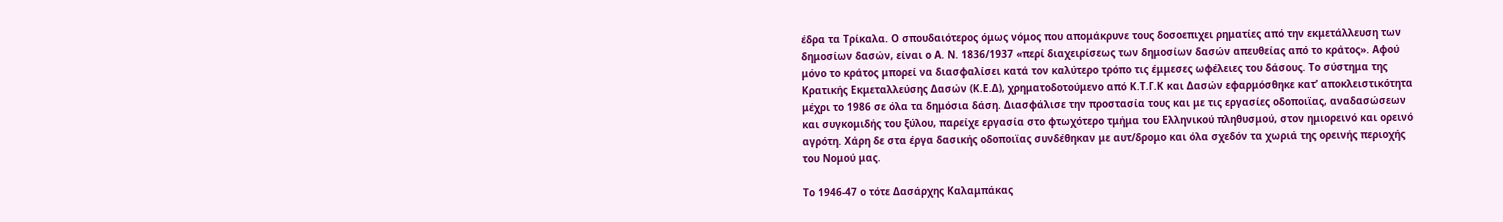έδρα τα Τρίκαλα. Ο σπουδαιότερος όμως νόμος που απομάκρυνε τους δοσοεπιχει ρηματίες από την εκμετάλλευση των δημοσίων δασών, είναι ο Α. Ν. 1836/1937 «περί διαχειρίσεως των δημοσίων δασών απευθείας από το κράτος». Αφού μόνο το κράτος μπορεί να διασφαλίσει κατά τον καλύτερο τρόπο τις έμμεσες ωφέλειες του δάσους. Το σύστημα της Κρατικής Εκμεταλλεύσης Δασών (Κ.Ε.Δ), χρηματοδοτούμενο από Κ.Τ.Γ.Κ και Δασών εφαρμόσθηκε κατ’ αποκλειστικότητα μέχρι το 1986 σε όλα τα δημόσια δάση. Διασφάλισε την προστασία τους και με τις εργασίες οδοποιϊας, αναδασώσεων και συγκομιδής του ξύλου, παρείχε εργασία στο φτωχότερο τμήμα του Ελληνικού πληθυσμού, στον ημιορεινό και ορεινό αγρότη. Χάρη δε στα έργα δασικής οδοποιϊας συνδέθηκαν με αυτ/δρομο και όλα σχεδόν τα χωριά της ορεινής περιοχής του Νομού μας.

Το 1946-47 ο τότε Δασάρχης Καλαμπάκας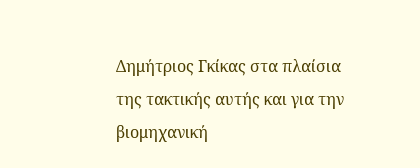Δημήτριος Γκίκας στα πλαίσια της τακτικής αυτής και για την βιομηχανική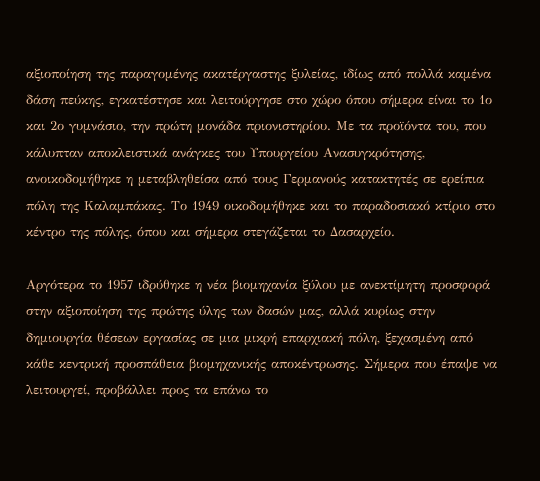αξιοποίηση της παραγομένης ακατέργαστης ξυλείας, ιδίως από πολλά καμένα δάση πεύκης, εγκατέστησε και λειτούργησε στο χώρο όπου σήμερα είναι το 1ο και 2ο γυμνάσιο, την πρώτη μονάδα πριονιστηρίου. Με τα προϊόντα του, που κάλυπταν αποκλειστικά ανάγκες του Υπουργείου Ανασυγκρότησης, ανοικοδομήθηκε η μεταβληθείσα από τους Γερμανούς κατακτητές σε ερείπια πόλη της Καλαμπάκας. Το 1949 οικοδομήθηκε και το παραδοσιακό κτίριο στο κέντρο της πόλης, όπου και σήμερα στεγάζεται το Δασαρχείο.

Αργότερα το 1957 ιδρύθηκε η νέα βιομηχανία ξύλου με ανεκτίμητη προσφορά στην αξιοποίηση της πρώτης ύλης των δασών μας, αλλά κυρίως στην δημιουργία θέσεων εργασίας σε μια μικρή επαρχιακή πόλη, ξεχασμένη από κάθε κεντρική προσπάθεια βιομηχανικής αποκέντρωσης. Σήμερα που έπαψε να λειτουργεί, προβάλλει προς τα επάνω το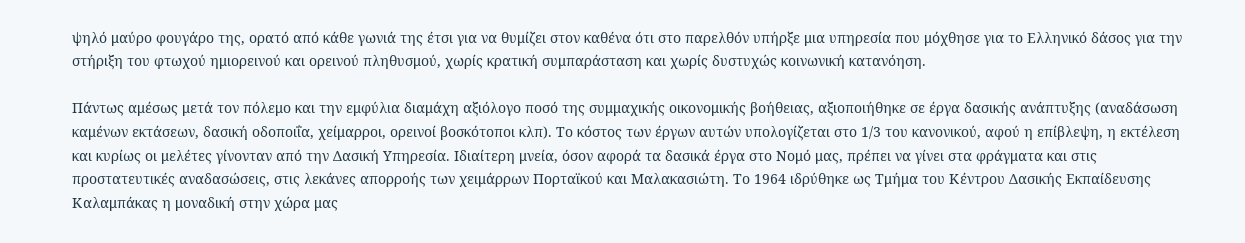ψηλό μαύρο φουγάρο της, ορατό από κάθε γωνιά της έτσι για να θυμίζει στον καθένα ότι στο παρελθόν υπήρξε μια υπηρεσία που μόχθησε για το Ελληνικό δάσος για την στήριξη του φτωχού ημιορεινού και ορεινού πληθυσμού, χωρίς κρατική συμπαράσταση και χωρίς δυστυχώς κοινωνική κατανόηση.

Πάντως αμέσως μετά τον πόλεμο και την εμφύλια διαμάχη αξιόλογο ποσό της συμμαχικής οικονομικής βοήθειας, αξιοποιήθηκε σε έργα δασικής ανάπτυξης (αναδάσωση καμένων εκτάσεων, δασική οδοποιΐα, χείμαρροι, ορεινοί βοσκότοποι κλπ). Το κόστος των έργων αυτών υπολογίζεται στο 1/3 του κανονικού, αφού η επίβλεψη, η εκτέλεση και κυρίως οι μελέτες γίνονταν από την Δασική Υπηρεσία. Ιδιαίτερη μνεία, όσον αφορά τα δασικά έργα στο Νομό μας, πρέπει να γίνει στα φράγματα και στις προστατευτικές αναδασώσεις, στις λεκάνες απορροής των χειμάρρων Πορταϊκού και Μαλακασιώτη. Το 1964 ιδρύθηκε ως Τμήμα του Κέντρου Δασικής Εκπαίδευσης Καλαμπάκας η μοναδική στην χώρα μας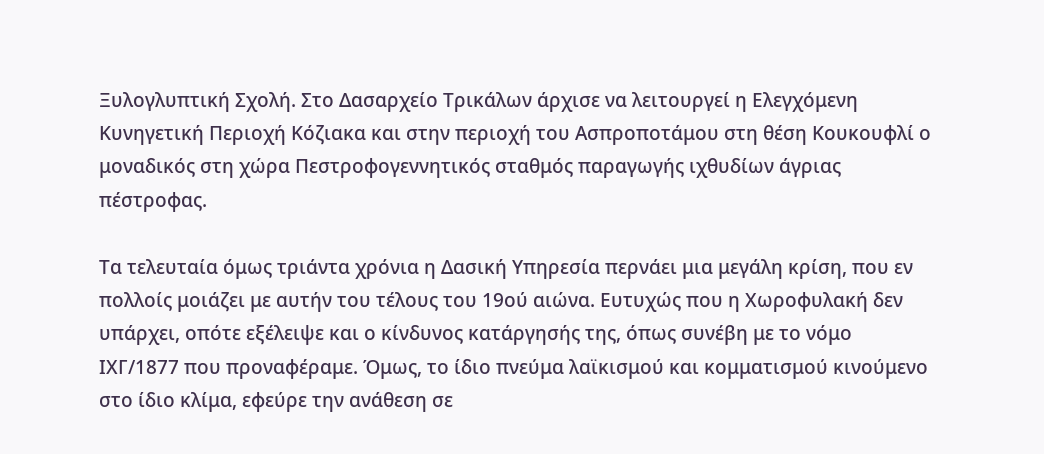Ξυλογλυπτική Σχολή. Στο Δασαρχείο Τρικάλων άρχισε να λειτουργεί η Ελεγχόμενη Κυνηγετική Περιοχή Κόζιακα και στην περιοχή του Ασπροποτάμου στη θέση Κουκουφλί ο μοναδικός στη χώρα Πεστροφογεννητικός σταθμός παραγωγής ιχθυδίων άγριας πέστροφας.

Τα τελευταία όμως τριάντα χρόνια η Δασική Υπηρεσία περνάει μια μεγάλη κρίση, που εν πολλοίς μοιάζει με αυτήν του τέλους του 19ού αιώνα. Ευτυχώς που η Χωροφυλακή δεν υπάρχει, οπότε εξέλειψε και ο κίνδυνος κατάργησής της, όπως συνέβη με το νόμο ΙΧΓ/1877 που προναφέραμε. Όμως, το ίδιο πνεύμα λαϊκισμού και κομματισμού κινούμενο στο ίδιο κλίμα, εφεύρε την ανάθεση σε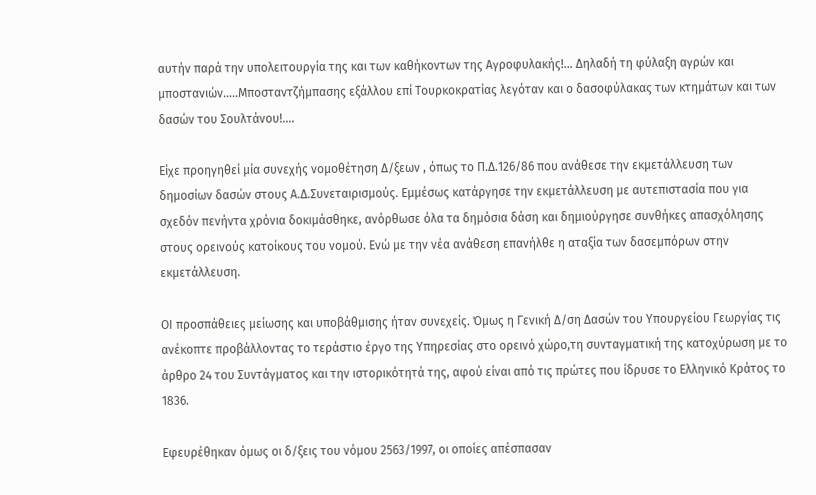αυτήν παρά την υπολειτουργία της και των καθήκοντων της Αγροφυλακής!… Δηλαδή τη φύλαξη αγρών και μποστανιών…..Μποσταντζήμπασης εξάλλου επί Τουρκοκρατίας λεγόταν και ο δασοφύλακας των κτημάτων και των δασών του Σουλτάνου!….

Είχε προηγηθεί μία συνεχής νομοθέτηση Δ/ξεων , όπως το Π.Δ.126/86 που ανάθεσε την εκμετάλλευση των δημοσίων δασών στους Α.Δ.Συνεταιρισμούς. Εμμέσως κατάργησε την εκμετάλλευση με αυτεπιστασία που για σχεδόν πενήντα χρόνια δοκιμάσθηκε, ανόρθωσε όλα τα δημόσια δάση και δημιούργησε συνθήκες απασχόλησης στους ορεινούς κατοίκους του νομού. Ενώ με την νέα ανάθεση επανήλθε η αταξία των δασεμπόρων στην εκμετάλλευση.

ΟΙ προσπάθειες μείωσης και υποβάθμισης ήταν συνεχείς. Όμως η Γενική Δ/ση Δασών του Υπουργείου Γεωργίας τις ανέκοπτε προβάλλοντας το τεράστιο έργο της Υπηρεσίας στο ορεινό χώρο,τη συνταγματική της κατοχύρωση με το άρθρο 24 του Συντάγματος και την ιστορικότητά της, αφού είναι από τις πρώτες που ίδρυσε το Ελληνικό Κράτος το 1836.

Εφευρέθηκαν όμως οι δ/ξεις του νόμου 2563/1997, οι οποίες απέσπασαν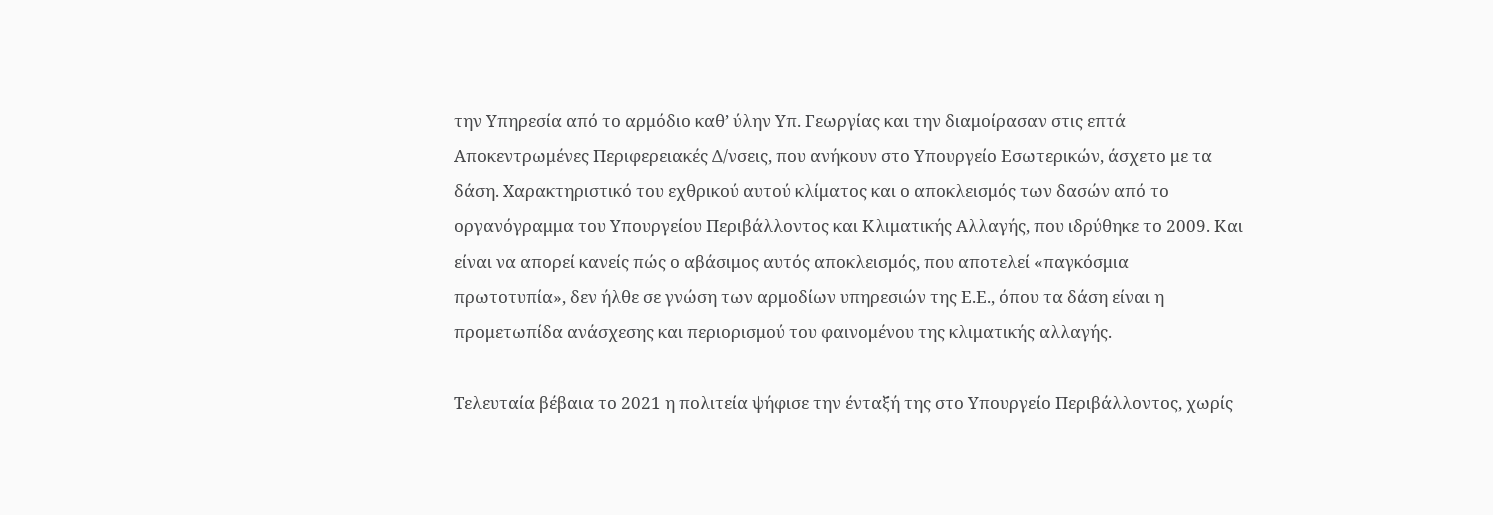την Υπηρεσία από το αρμόδιο καθ’ ύλην Υπ. Γεωργίας και την διαμοίρασαν στις επτά Αποκεντρωμένες Περιφερειακές Δ/νσεις, που ανήκουν στο Υπουργείο Εσωτερικών, άσχετο με τα δάση. Χαρακτηριστικό του εχθρικού αυτού κλίματος και ο αποκλεισμός των δασών από το οργανόγραμμα του Υπουργείου Περιβάλλοντος και Κλιματικής Αλλαγής, που ιδρύθηκε το 2009. Και είναι να απορεί κανείς πώς ο αβάσιμος αυτός αποκλεισμός, που αποτελεί «παγκόσμια πρωτοτυπία», δεν ήλθε σε γνώση των αρμοδίων υπηρεσιών της Ε.Ε., όπου τα δάση είναι η προμετωπίδα ανάσχεσης και περιορισμού του φαινομένου της κλιματικής αλλαγής.

Τελευταία βέβαια το 2021 η πολιτεία ψήφισε την ένταξή της στο Υπουργείο Περιβάλλοντος, χωρίς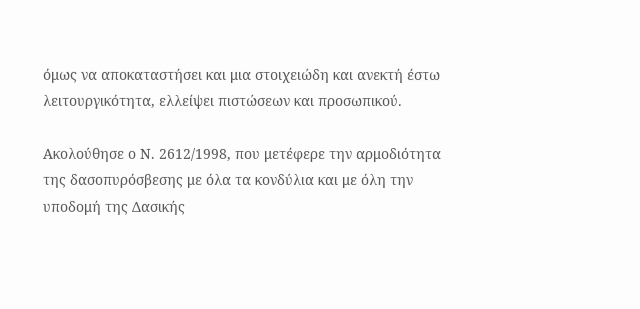όμως να αποκαταστήσει και μια στοιχειώδη και ανεκτή έστω λειτουργικότητα, ελλείψει πιστώσεων και προσωπικού.

Ακολούθησε ο Ν. 2612/1998, που μετέφερε την αρμοδιότητα της δασοπυρόσβεσης με όλα τα κονδύλια και με όλη την υποδομή της Δασικής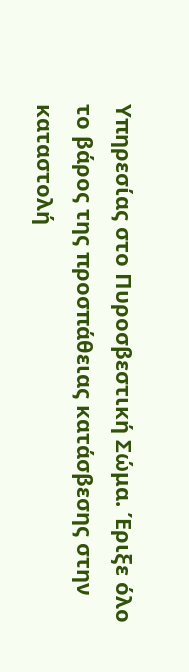Υπηρεσίας στο Πυροσβεστική Σώμα. Έριξε όλο το βάρος της προσπάθειας κατάσβεσης στην καταστολή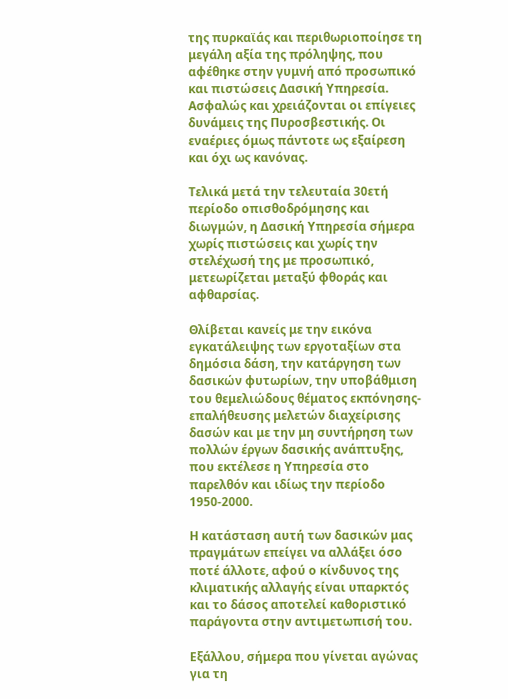της πυρκαϊάς και περιθωριοποίησε τη μεγάλη αξία της πρόληψης, που αφέθηκε στην γυμνή από προσωπικό και πιστώσεις Δασική Υπηρεσία. Ασφαλώς και χρειάζονται οι επίγειες δυνάμεις της Πυροσβεστικής. Οι εναέριες όμως πάντοτε ως εξαίρεση και όχι ως κανόνας.

Τελικά μετά την τελευταία 30ετή περίοδο οπισθοδρόμησης και διωγμών, η Δασική Υπηρεσία σήμερα χωρίς πιστώσεις και χωρίς την στελέχωσή της με προσωπικό, μετεωρίζεται μεταξύ φθοράς και αφθαρσίας.

Θλίβεται κανείς με την εικόνα εγκατάλειψης των εργοταξίων στα δημόσια δάση, την κατάργηση των δασικών φυτωρίων, την υποβάθμιση του θεμελιώδους θέματος εκπόνησης-επαλήθευσης μελετών διαχείρισης δασών και με την μη συντήρηση των πολλών έργων δασικής ανάπτυξης, που εκτέλεσε η Υπηρεσία στο παρελθόν και ιδίως την περίοδο 1950-2000.

Η κατάσταση αυτή των δασικών μας πραγμάτων επείγει να αλλάξει όσο ποτέ άλλοτε, αφού ο κίνδυνος της κλιματικής αλλαγής είναι υπαρκτός και το δάσος αποτελεί καθοριστικό παράγοντα στην αντιμετωπισή του.

Εξάλλου, σήμερα που γίνεται αγώνας για τη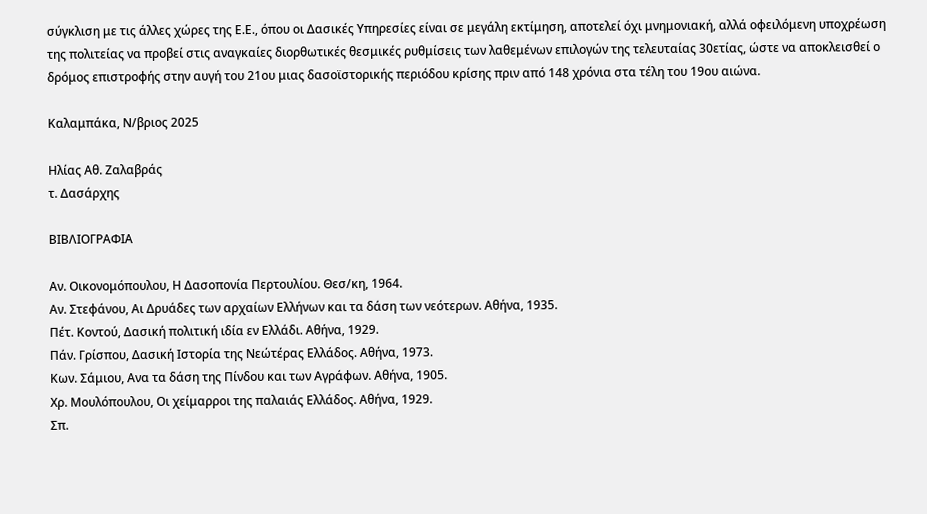σύγκλιση με τις άλλες χώρες της Ε.Ε., όπου οι Δασικές Υπηρεσίες είναι σε μεγάλη εκτίμηση, αποτελεί όχι μνημονιακή, αλλά οφειλόμενη υποχρέωση της πολιτείας να προβεί στις αναγκαίες διορθωτικές θεσμικές ρυθμίσεις των λαθεμένων επιλογών της τελευταίας 30ετίας, ώστε να αποκλεισθεί ο δρόμος επιστροφής στην αυγή του 21ου μιας δασοϊστορικής περιόδου κρίσης πριν από 148 χρόνια στα τέλη του 19ου αιώνα.

Καλαμπάκα, Ν/βριος 2025

Ηλίας Αθ. Ζαλαβράς
τ. Δασάρχης

ΒΙΒΛΙΟΓΡΑΦΙΑ

Αν. Οικονομόπουλου, Η Δασοπονία Περτουλίου. Θεσ/κη, 1964.
Αν. Στεφάνου, Αι Δρυάδες των αρχαίων Ελλήνων και τα δάση των νεότερων. Αθήνα, 1935.
Πέτ. Κοντού, Δασική πολιτική ιδία εν Ελλάδι. Αθήνα, 1929.
Πάν. Γρίσπου, Δασική Ιστορία της Νεώτέρας Ελλάδος. Αθήνα, 1973.
Κων. Σάμιου, Ανα τα δάση της Πίνδου και των Αγράφων. Αθήνα, 1905.
Χρ. Μουλόπουλου, Οι χείμαρροι της παλαιάς Ελλάδος. Αθήνα, 1929.
Σπ.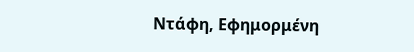Ντάφη, Εφημορμένη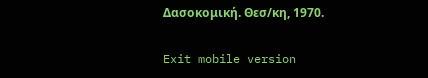Δασοκομική. Θεσ/κη, 1970.

Exit mobile version